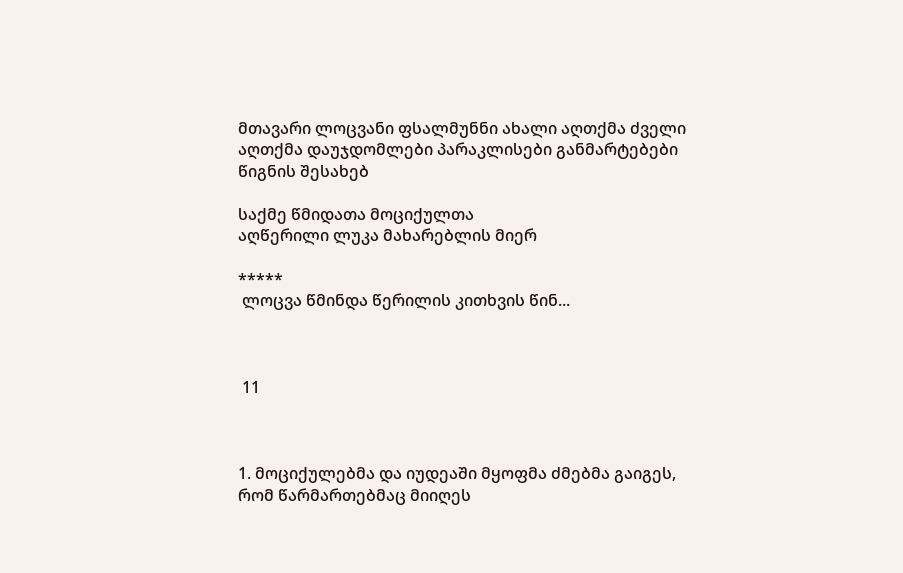მთავარი ლოცვანი ფსალმუნნი ახალი აღთქმა ძველი აღთქმა დაუჯდომლები პარაკლისები განმარტებები წიგნის შესახებ

საქმე წმიდათა მოციქულთა
აღწერილი ლუკა მახარებლის მიერ

*****
 ლოცვა წმინდა წერილის კითხვის წინ...



 11



1. მოციქულებმა და იუდეაში მყოფმა ძმებმა გაიგეს, რომ წარმართებმაც მიიღეს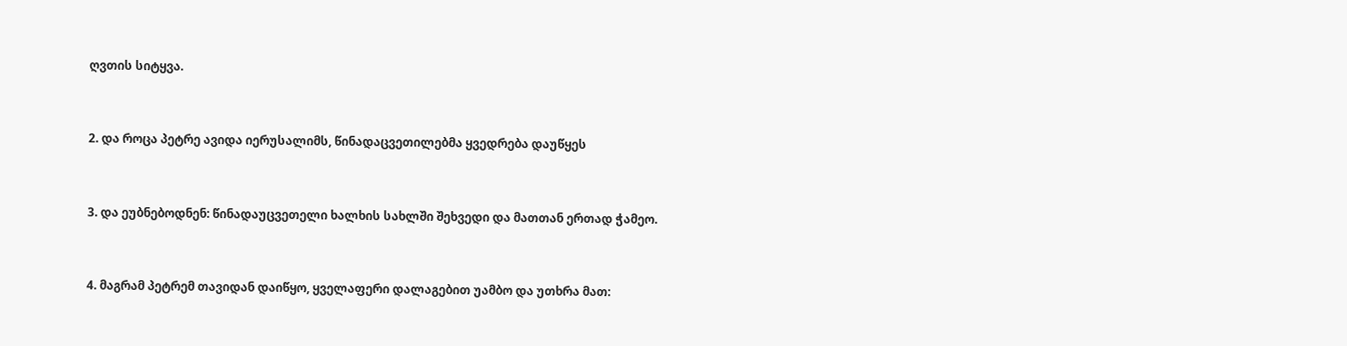ღვთის სიტყვა.



2. და როცა პეტრე ავიდა იერუსალიმს, წინადაცვეთილებმა ყვედრება დაუწყეს



3. და ეუბნებოდნენ: წინადაუცვეთელი ხალხის სახლში შეხვედი და მათთან ერთად ჭამეო.



4. მაგრამ პეტრემ თავიდან დაიწყო, ყველაფერი დალაგებით უამბო და უთხრა მათ: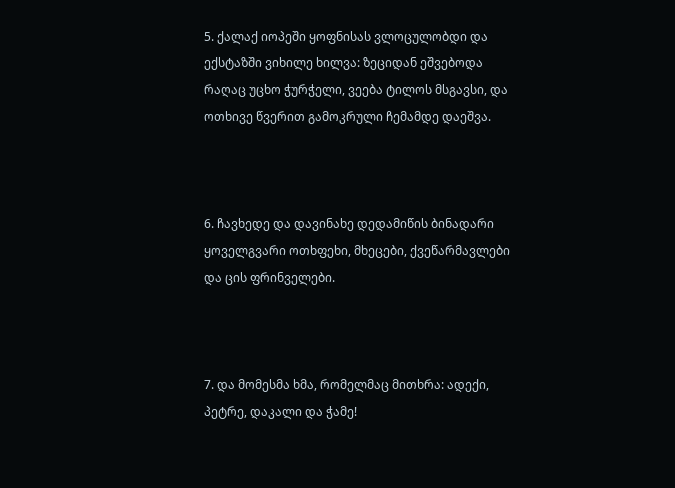5. ქალაქ იოპეში ყოფნისას ვლოცულობდი და ექსტაზში ვიხილე ხილვა: ზეციდან ეშვებოდა რაღაც უცხო ჭურჭელი, ვეება ტილოს მსგავსი, და ოთხივე წვერით გამოკრული ჩემამდე დაეშვა.



6. ჩავხედე და დავინახე დედამიწის ბინადარი ყოველგვარი ოთხფეხი, მხეცები, ქვეწარმავლები და ცის ფრინველები.



7. და მომესმა ხმა, რომელმაც მითხრა: ადექი, პეტრე, დაკალი და ჭამე!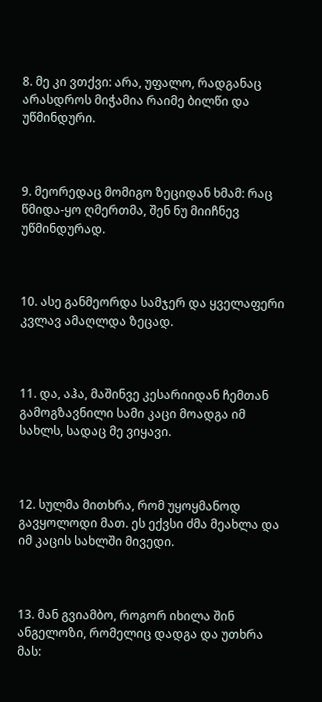8. მე კი ვთქვი: არა, უფალო, რადგანაც არასდროს მიჭამია რაიმე ბილწი და უწმინდური.



9. მეორედაც მომიგო ზეციდან ხმამ: რაც წმიდა-ყო ღმერთმა, შენ ნუ მიიჩნევ უწმინდურად.



10. ასე განმეორდა სამჯერ და ყველაფერი კვლავ ამაღლდა ზეცად.



11. და, აჰა, მაშინვე კესარიიდან ჩემთან გამოგზავნილი სამი კაცი მოადგა იმ სახლს, სადაც მე ვიყავი.



12. სულმა მითხრა, რომ უყოყმანოდ გავყოლოდი მათ. ეს ექვსი ძმა მეახლა და იმ კაცის სახლში მივედი.



13. მან გვიამბო, როგორ იხილა შინ ანგელოზი, რომელიც დადგა და უთხრა მას: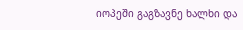იოპეში გაგზავნე ხალხი და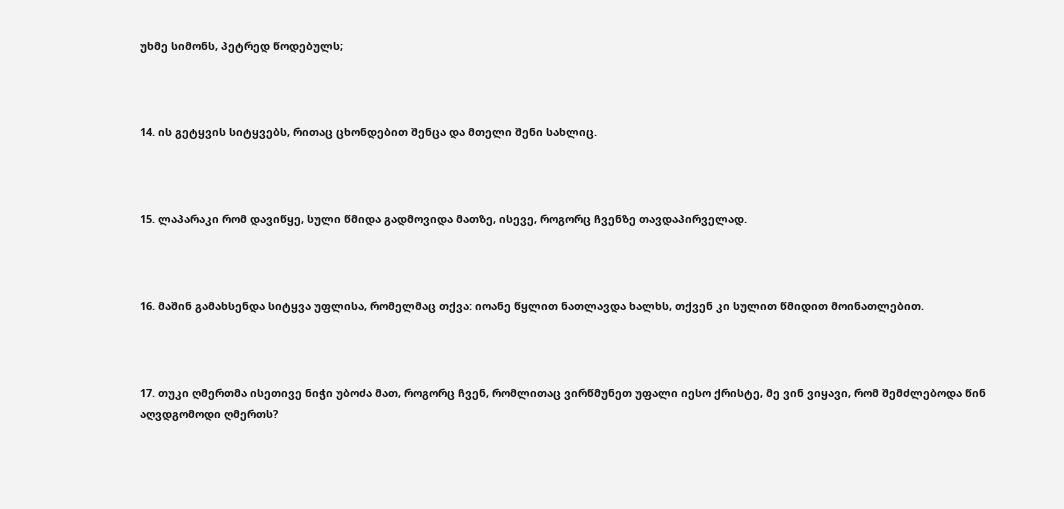უხმე სიმონს, პეტრედ წოდებულს;



14. ის გეტყვის სიტყვებს, რითაც ცხონდებით შენცა და მთელი შენი სახლიც.



15. ლაპარაკი რომ დავიწყე, სული წმიდა გადმოვიდა მათზე, ისევე, როგორც ჩვენზე თავდაპირველად.



16. მაშინ გამახსენდა სიტყვა უფლისა, რომელმაც თქვა: იოანე წყლით ნათლავდა ხალხს, თქვენ კი სულით წმიდით მოინათლებით.



17. თუკი ღმერთმა ისეთივე ნიჭი უბოძა მათ, როგორც ჩვენ, რომლითაც ვირწმუნეთ უფალი იესო ქრისტე, მე ვინ ვიყავი, რომ შემძლებოდა წინ აღვდგომოდი ღმერთს?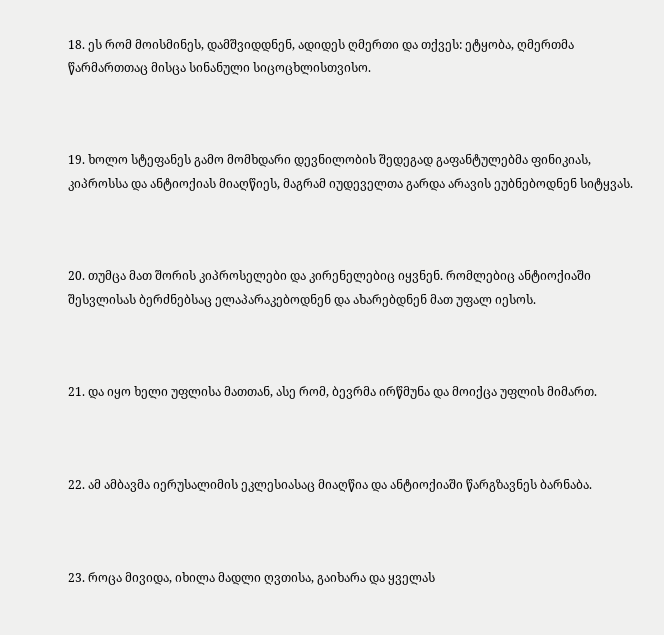18. ეს რომ მოისმინეს, დამშვიდდნენ, ადიდეს ღმერთი და თქვეს: ეტყობა, ღმერთმა წარმართთაც მისცა სინანული სიცოცხლისთვისო.



19. ხოლო სტეფანეს გამო მომხდარი დევნილობის შედეგად გაფანტულებმა ფინიკიას, კიპროსსა და ანტიოქიას მიაღწიეს, მაგრამ იუდეველთა გარდა არავის ეუბნებოდნენ სიტყვას.



20. თუმცა მათ შორის კიპროსელები და კირენელებიც იყვნენ. რომლებიც ანტიოქიაში შესვლისას ბერძნებსაც ელაპარაკებოდნენ და ახარებდნენ მათ უფალ იესოს.



21. და იყო ხელი უფლისა მათთან, ასე რომ, ბევრმა ირწმუნა და მოიქცა უფლის მიმართ.



22. ამ ამბავმა იერუსალიმის ეკლესიასაც მიაღწია და ანტიოქიაში წარგზავნეს ბარნაბა.



23. როცა მივიდა, იხილა მადლი ღვთისა, გაიხარა და ყველას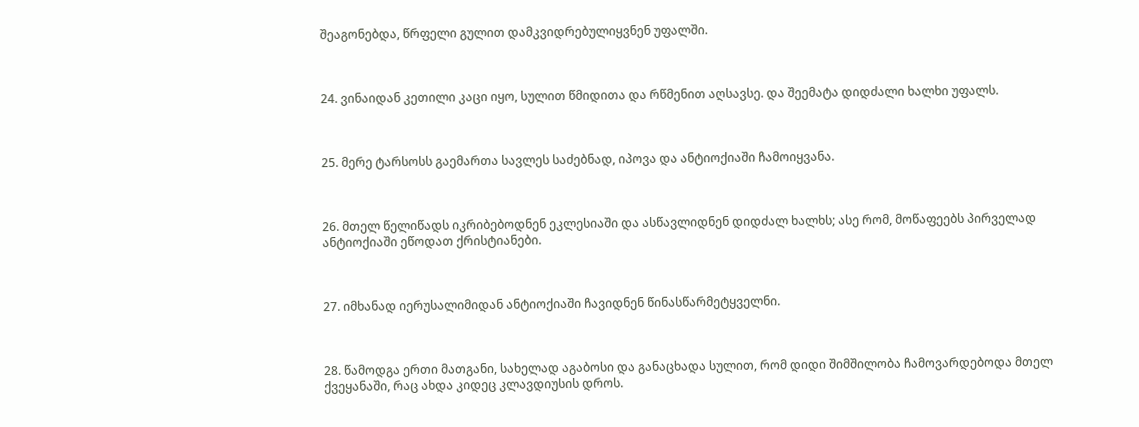შეაგონებდა, წრფელი გულით დამკვიდრებულიყვნენ უფალში.



24. ვინაიდან კეთილი კაცი იყო, სულით წმიდითა და რწმენით აღსავსე. და შეემატა დიდძალი ხალხი უფალს.



25. მერე ტარსოსს გაემართა სავლეს საძებნად, იპოვა და ანტიოქიაში ჩამოიყვანა.



26. მთელ წელიწადს იკრიბებოდნენ ეკლესიაში და ასწავლიდნენ დიდძალ ხალხს; ასე რომ, მოწაფეებს პირველად ანტიოქიაში ეწოდათ ქრისტიანები.



27. იმხანად იერუსალიმიდან ანტიოქიაში ჩავიდნენ წინასწარმეტყველნი.



28. წამოდგა ერთი მათგანი, სახელად აგაბოსი და განაცხადა სულით, რომ დიდი შიმშილობა ჩამოვარდებოდა მთელ ქვეყანაში, რაც ახდა კიდეც კლავდიუსის დროს.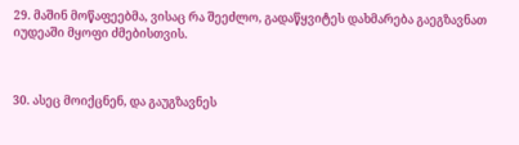29. მაშინ მოწაფეებმა, ვისაც რა შეეძლო, გადაწყვიტეს დახმარება გაეგზავნათ იუდეაში მყოფი ძმებისთვის.



30. ასეც მოიქცნენ, და გაუგზავნეს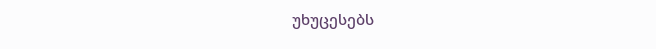უხუცესებს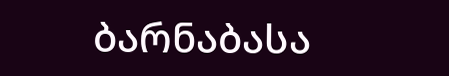ბარნაბასა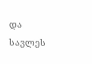და სავლეს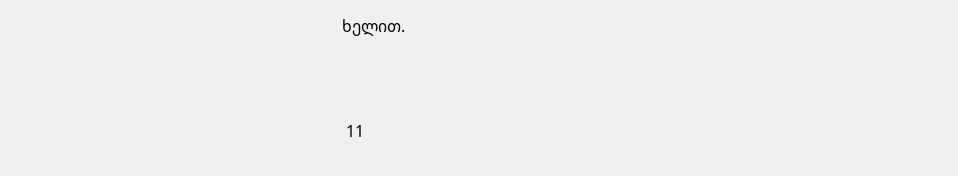ხელით.



 11